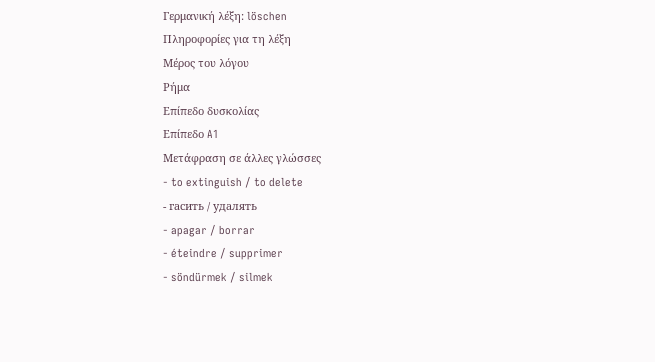Γερμανική λέξη: löschen
Πληροφορίες για τη λέξη
Μέρος του λόγου
Ρήμα
Επίπεδο δυσκολίας
Επίπεδο A1
Μετάφραση σε άλλες γλώσσες
- to extinguish / to delete
- гасить / удалять
- apagar / borrar
- éteindre / supprimer
- söndürmek / silmek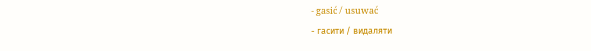- gasić / usuwać
- гасити / видаляти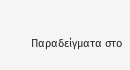Παραδείγματα στο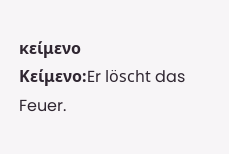κείμενο
Κείμενο:Er löscht das Feuer.